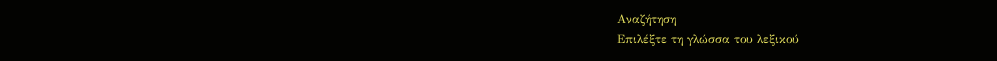Αναζήτηση
Επιλέξτε τη γλώσσα του λεξικού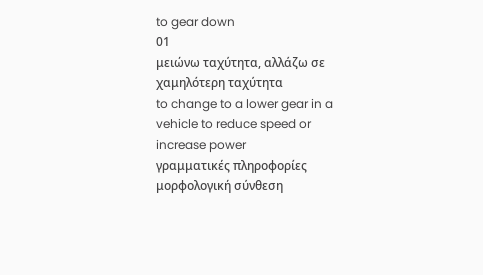to gear down
01
μειώνω ταχύτητα, αλλάζω σε χαμηλότερη ταχύτητα
to change to a lower gear in a vehicle to reduce speed or increase power
γραμματικές πληροφορίες
μορφολογική σύνθεση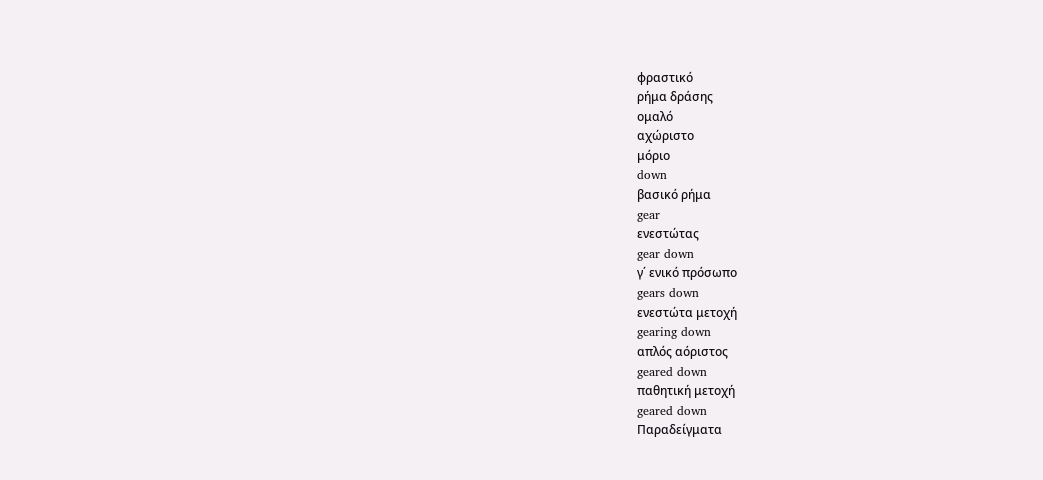φραστικό
ρήμα δράσης
ομαλό
αχώριστο
μόριο
down
βασικό ρήμα
gear
ενεστώτας
gear down
γ΄ ενικό πρόσωπο
gears down
ενεστώτα μετοχή
gearing down
απλός αόριστος
geared down
παθητική μετοχή
geared down
Παραδείγματα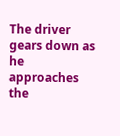The driver gears down as he approaches the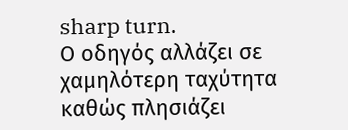sharp turn.
Ο οδηγός αλλάζει σε χαμηλότερη ταχύτητα καθώς πλησιάζει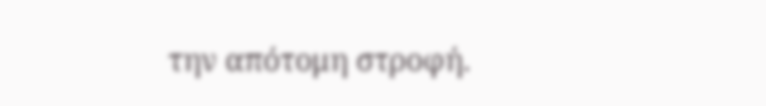την απότομη στροφή.